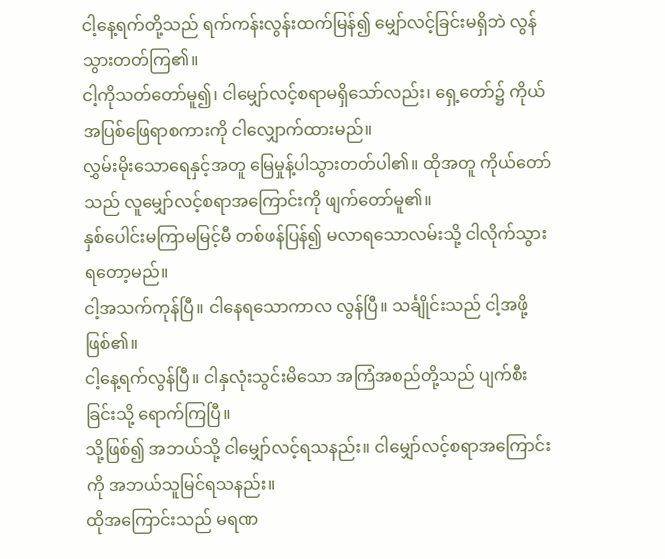ငါ့နေ့ရက်တို့သည် ရက်ကန်းလွန်းထက်မြန်၍ မျှော်လင့်ခြင်းမရှိဘဲ လွန်သွားတတ်ကြ၏။
ငါ့ကိုသတ်တော်မူ၍၊ ငါမျှော်လင့်စရာမရှိသော်လည်း၊ ရှေ့တော်၌ ကိုယ်အပြစ်ဖြေရာစကားကို ငါလျှောက်ထားမည်။
လွှမ်းမိုးသောရေနှင့်အတူ မြေမှုန့်ပါသွားတတ်ပါ၏။ ထိုအတူ ကိုယ်တော်သည် လူမျှော်လင့်စရာအကြောင်းကို ဖျက်တော်မူ၏။
နှစ်ပေါင်းမကြာမမြင့်မီ တစ်ဖန်ပြန်၍ မလာရသောလမ်းသို့ ငါလိုက်သွားရတော့မည်။
ငါ့အသက်ကုန်ပြီ။ ငါနေရသောကာလ လွန်ပြီ။ သင်္ချိုင်းသည် ငါ့အဖို့ဖြစ်၏။
ငါ့နေ့ရက်လွန်ပြီ။ ငါနှလုံးသွင်းမိသော အကြံအစည်တို့သည် ပျက်စီးခြင်းသို့ ရောက်ကြပြီ။
သို့ဖြစ်၍ အဘယ်သို့ ငါမျှော်လင့်ရသနည်း။ ငါမျှော်လင့်စရာအကြောင်းကို အဘယ်သူမြင်ရသနည်း။
ထိုအကြောင်းသည် မရဏ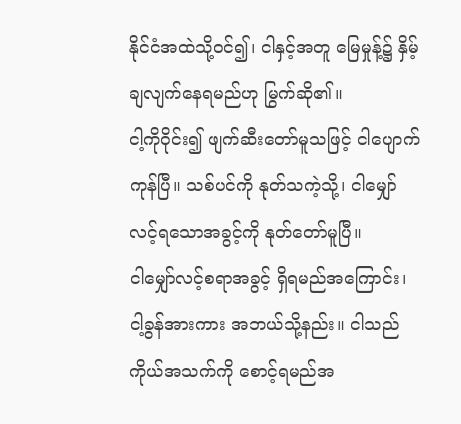နိုင်ငံအထဲသို့ဝင်၍၊ ငါနှင့်အတူ မြေမှုန့်၌ နှိမ့်ချလျက်နေရမည်ဟု မြွက်ဆို၏။
ငါ့ကိုဝိုင်း၍ ဖျက်ဆီးတော်မူသဖြင့် ငါပျောက်ကုန်ပြီ။ သစ်ပင်ကို နုတ်သကဲ့သို့၊ ငါမျှော်လင့်ရသောအခွင့်ကို နုတ်တော်မူပြီ။
ငါမျှော်လင့်စရာအခွင့် ရှိရမည်အကြောင်း၊ ငါ့ခွန်အားကား အဘယ်သို့နည်း။ ငါသည် ကိုယ်အသက်ကို စောင့်ရမည်အ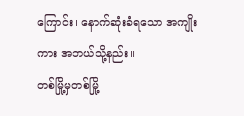ကြောင်း၊ နောက်ဆုံးခံရသော အကျိုးကား အဘယ်သို့နည်း။
တစ်မြို့မှတစ်မြို့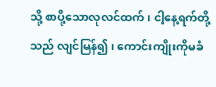သို့ စာပို့သောလုလင်ထက်၊ ငါ့နေ့ရက်တို့သည် လျင်မြန်၍၊ ကောင်းကျိုးကိုမခံ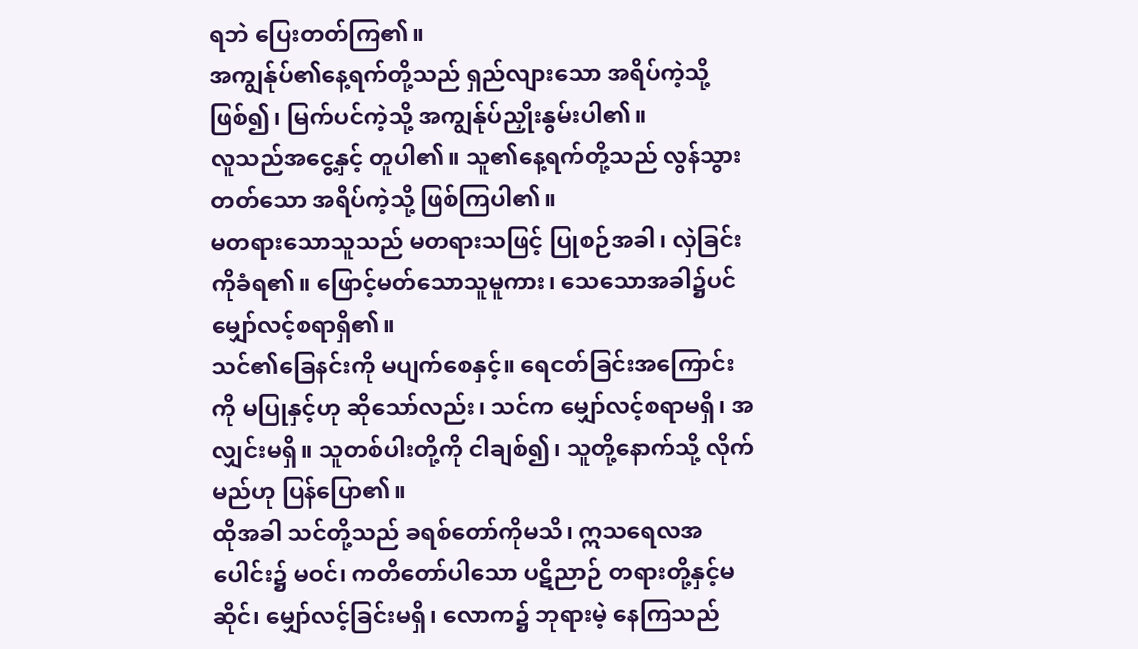ရဘဲ ပြေးတတ်ကြ၏။
အကျွန်ုပ်၏နေ့ရက်တို့သည် ရှည်လျားသော အရိပ်ကဲ့သို့ဖြစ်၍၊ မြက်ပင်ကဲ့သို့ အကျွန်ုပ်ညှိုးနွမ်းပါ၏။
လူသည်အငွေ့နှင့် တူပါ၏။ သူ၏နေ့ရက်တို့သည် လွန်သွားတတ်သော အရိပ်ကဲ့သို့ ဖြစ်ကြပါ၏။
မတရားသောသူသည် မတရားသဖြင့် ပြုစဉ်အခါ၊ လှဲခြင်းကိုခံရ၏။ ဖြောင့်မတ်သောသူမူကား၊ သေသောအခါ၌ပင် မျှော်လင့်စရာရှိ၏။
သင်၏ခြေနင်းကို မပျက်စေနှင့်။ ရေငတ်ခြင်းအကြောင်းကို မပြုနှင့်ဟု ဆိုသော်လည်း၊ သင်က မျှော်လင့်စရာမရှိ၊ အလျှင်းမရှိ။ သူတစ်ပါးတို့ကို ငါချစ်၍၊ သူတို့နောက်သို့ လိုက်မည်ဟု ပြန်ပြော၏။
ထိုအခါ သင်တို့သည် ခရစ်တော်ကိုမသိ၊ ဣသရေလအပေါင်း၌ မဝင်၊ ကတိတော်ပါသော ပဋိညာဉ် တရားတို့နှင့်မဆိုင်၊ မျှော်လင့်ခြင်းမရှိ၊ လောက၌ ဘုရားမဲ့ နေကြသည်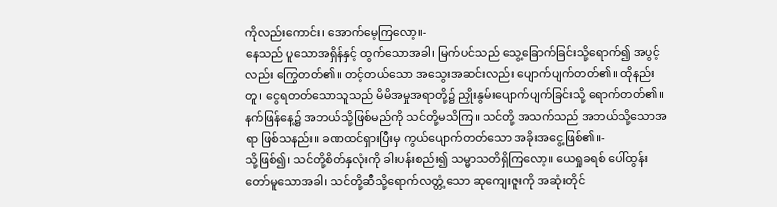ကိုလည်းကောင်း၊ အောက်မေ့ကြလော့။-
နေသည် ပူသောအရှိန်နှင့် ထွက်သောအခါ၊ မြက်ပင်သည် သွေ့ခြောက်ခြင်းသို့ရောက်၍ အပွင့်လည်း ကြွေတတ်၏။ တင့်တယ်သော အသွေးအဆင်းလည်း ပျောက်ပျက်တတ်၏။ ထိုနည်းတူ၊ ငွေရတတ်သောသူသည် မိမိအမှုအရာတို့၌ ညှိုးနွမ်းပျောက်ပျက်ခြင်းသို့ ရောက်တတ်၏။
နက်ဖြန်နေ့၌ အဘယ်သို့ဖြစ်မည်ကို သင်တို့မသိကြ။ သင်တို့ အသက်သည် အဘယ်သို့သောအရာ ဖြစ်သနည်း။ ခဏထင်ရှားပြီးမှ ကွယ်ပျောက်တတ်သော အခိုးအငွေ့ဖြစ်၏။-
သို့ဖြစ်၍၊ သင်တို့စိတ်နှလုံးကို ခါးပန်းစည်း၍ သမ္မာသတိရှိကြလော့။ ယေရှုခရစ် ပေါ်ထွန်းတော်မူသောအခါ၊ သင်တို့ဆီသို့ရောက်လတ္တံ့သော ဆုကျေးဇူးကို အဆုံးတိုင်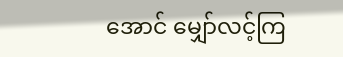အောင် မျှော်လင့်ကြ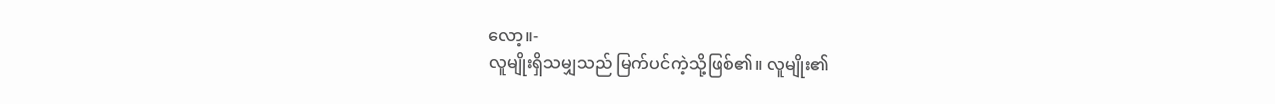လော့။-
လူမျိုးရှိသမျှသည် မြက်ပင်ကဲ့သို့ဖြစ်၏။ လူမျိုး၏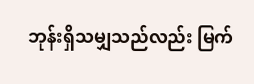ဘုန်းရှိသမျှသည်လည်း မြက်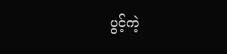ပွင့်ကဲ့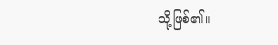သို့ဖြစ်၏။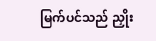မြက်ပင်သည် ညှိုး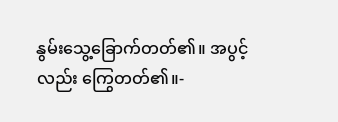နွမ်းသွေ့ခြောက်တတ်၏။ အပွင့်လည်း ကြွေတတ်၏။-